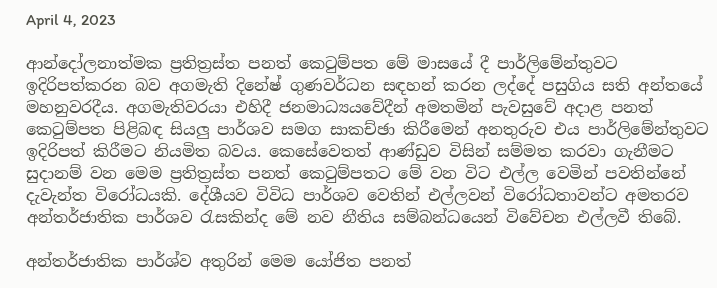April 4, 2023

ආන්දෝලනාත්මක ප්‍රතිත්‍රස්ත පනත් කෙටුම්පත මේ මාසයේ දී පාර්ලිමේන්තුවට ඉදිරිපත්කරන බව අගමැති දිනේෂ් ගුණවර්ධන සඳහන් කරන ලද්දේ පසුගිය සති අන්තයේ මහනුවරදීය. අගමැතිවරයා එහිදී ජනමාධ්‍යයවේදීන් අමතමින් පැවසුවේ අදාළ පනත් කෙටුම්පත පිළිබඳ සියලු පාර්ශව සමග සාකච්ඡා කිරීමෙන් අනතුරුව එය පාර්ලිමේන්තුවට ඉදිරිපත් කිරීමට නියමිත බවය. කෙසේවෙතත් ආණ්ඩුව විසින් සම්මත කරවා ගැනීමට සුදානම් වන මෙම ප්‍රතිත්‍රස්ත පනත් කෙටුම්පතට මේ වන විට එල්ල වෙමින් පවතින්නේ දැවැන්ත විරෝධයකි. දේශීයව විවිධ පාර්ශව වෙතින් එල්ලවන් විරෝධතාවන්ට අමතරව අන්තර්ජාතික පාර්ශව රැසකින්ද මේ නව නීතිය සම්බන්ධයෙන් විවේචන එල්ලවී තිබේ.

අන්තර්ජාතික පාර්ශ්ව අතුරින් මෙම යෝජිත පනත්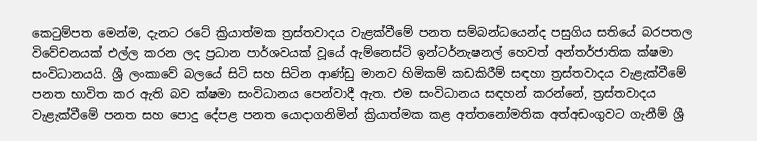කෙටුම්පත මෙන්ම, දැනට රටේ ක්‍රියාත්මක ත්‍රස්තවාදය වැළක්වීමේ පනත සම්බන්ධයෙන්ද පසුගිය සතියේ බරපතල විවේචනයක් එල්ල කරන ලද ප්‍රධාන පාර්ශවයක් වූයේ ඇම්නෙස්ටි ඉන්ටර්නැෂනල් හෙවත් අන්තර්ජාතික ක්ෂමා සංවිධානයයි. ශ්‍රී ලංකාවේ බලයේ සිටි සහ සිටින ආණ්ඩු මානව හිමිකම් කඩකිරීම් සඳහා ත්‍රස්තවාදය වැළැක්වීමේ පනත භාවිත කර ඇති බව ක්ෂමා සංවිධානය පෙන්වාදී ඇත. එම සංවිධානය සඳහන් කරන්නේ, ත්‍රස්තවාදය වැළැක්වීමේ පනත සහ පොදු දේපළ පනත යොදාගනිමින් ක්‍රියාත්මක කළ අත්තනෝමතික අත්අඩංගුවට ගැනීම් ශ්‍රී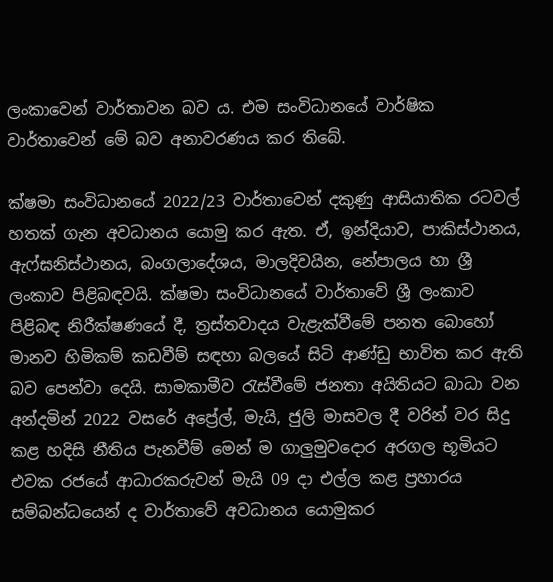ලංකාවෙන් වාර්තාවන බව ය. එම සංවිධානයේ වාර්ෂික වාර්තාවෙන් මේ බව අනාවරණය කර තිබේ.

ක්ෂමා සංවිධානයේ 2022/23 වාර්තාවෙන් දකුණු ආසියාතික රටවල් හතක් ගැන අවධානය යොමු කර ඇත. ඒ, ඉන්දියාව, පාකිස්ථානය, ඇෆ්ඝනිස්ථානය, බංගලාදේශය, මාලදිවයින, නේපාලය හා ශ්‍රී ලංකාව පිළිබඳවයි. ක්ෂමා සංවිධානයේ වාර්තාවේ ශ්‍රී ලංකාව පිළිබඳ නිරීක්ෂණයේ දී, ත්‍රස්තවාදය වැළැක්වීමේ පනත බොහෝ මානව හිමිකම් කඩවීම් සඳහා බලයේ සිටි ආණ්ඩු භාවිත කර ඇති බව පෙන්වා දෙයි. සාමකාමීව රැස්වීමේ ජනතා අයිතියට බාධා වන අන්දමින් 2022 වසරේ අප්‍රේල්, මැයි, ජුලි මාසවල දී වරින් වර සිදු කළ හදිසි නීතිය පැනවීම් මෙන් ම ගාලුමුවදොර අරගල භූමියට එවක රජයේ ආධාරකරුවන් මැයි 09 දා එල්ල කළ ප්‍රහාරය සම්බන්ධයෙන් ද වාර්තාවේ අවධානය යොමුකර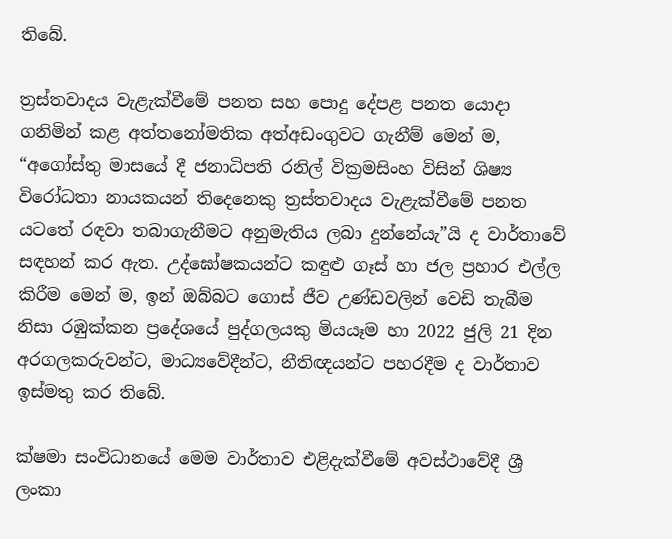තිබේ.

ත්‍රස්තවාදය වැළැක්වීමේ පනත සහ පොදු දේපළ පනත යොදා ගනිමින් කළ අත්තනෝමතික අත්අඩංගුවට ගැනීම් මෙන් ම, “අගෝස්තු මාසයේ දී ජනාධිපති රනිල් වික්‍රමසිංහ විසින් ශිෂ්‍ය විරෝධතා නායකයන් තිදෙනෙකු ත්‍රස්තවාදය වැළැක්වීමේ පනත යටතේ රඳවා තබාගැනීමට අනුමැතිය ලබා දුන්නේයැ”යි ද වාර්තාවේ සඳහන් කර ඇත. උද්ඝෝෂකයන්ට කඳුළු ගෑස් හා ජල ප්‍රහාර එල්ල කිරීම මෙන් ම, ඉන් ඔබ්බට ගොස් ජීව උණ්ඩවලින් වෙඩි තැබීම නිසා රඹුක්කන ප්‍රදේශයේ පුද්ගලයකු මියයෑම හා 2022 ජුලි 21 දින අරගලකරුවන්ට, මාධ්‍යවේදීන්ට, නීතිඥයන්ට පහරදීම ද වාර්තාව ඉස්මතු කර තිබේ.

ක්ෂමා සංවිධානයේ මෙම වාර්තාව එළිදැක්වීමේ අවස්ථාවේදී ශ්‍රී ලංකා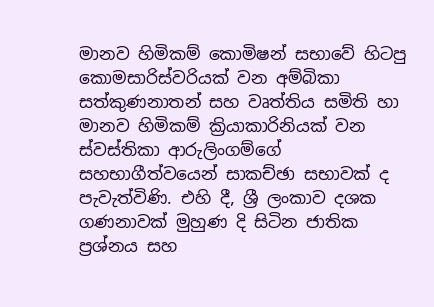මානව හිමිකම් කොමිෂන් සභාවේ හිටපු කොමසාරිස්වරියක් වන අම්බිකා සත්කුණනාතන් සහ වෘත්තිය සමිති හා මානව හිමිකම් ක්‍රියාකාරිනියක් වන ස්වස්තිකා ආරුලිංගම්ගේ සහභාගීත්වයෙන් සාකච්ඡා සභාවක් ද පැවැත්විණි. එහි දී, ශ්‍රී ලංකාව දශක ගණනාවක් මුහුණ දි සිටින ජාතික ප්‍රශ්නය සහ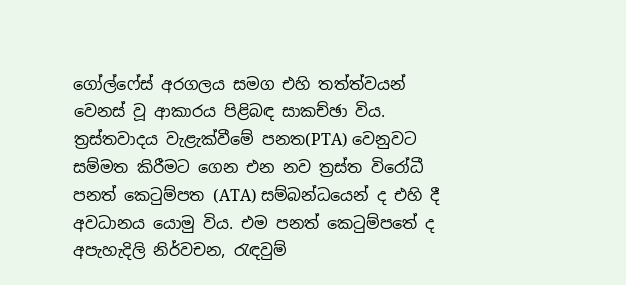ගෝල්ෆේස් අරගලය සමග එහි තත්ත්වයන් වෙනස් වූ ආකාරය පිළිබඳ සාකච්ඡා විය. ත්‍රස්තවාදය වැළැක්වීමේ පනත(PTA) වෙනුවට සම්මත කිරීමට ගෙන එන නව ත්‍රස්ත විරෝධී පනත් කෙටුම්පත (ATA) සම්බන්ධයෙන් ද එහි දී අවධානය යොමු විය. එම පනත් කෙටුම්පතේ ද අපැහැදිලි නිර්වචන, රැඳවුම්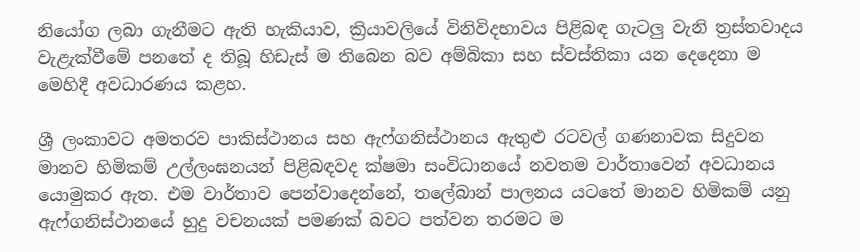නියෝග ලබා ගැනීමට ඇති හැකියාව, ක්‍රියාවලියේ විනිවිදභාවය පිළිබඳ ගැටලු වැනි ත්‍රස්තවාදය වැළැක්වීමේ පනතේ ද තිබූ හිඩැස් ම තිබෙන බව අම්බිකා සහ ස්වස්තිකා යන දෙදෙනා ම මෙහිදී අවධාරණය කළහ.

ශ්‍රී ලංකාවට අමතරව පාකිස්ථානය සහ ඇෆ්ගනිස්ථානය ඇතුළු රටවල් ගණනාවක සිදුවන මානව හිමිකම් උල්ලංඝනයන් පිළිබඳවද ක්ෂමා සංවිධානයේ නවතම වාර්තාවෙන් අවධානය යොමුකර ඇත. එම වාර්තාව පෙන්වාදෙන්නේ, තලේබාන් පාලනය යටතේ මානව හිමිකම් යනු ඇෆ්ගනිස්ථානයේ හුදු වචනයක් පමණක් බවට පත්වන තරමට ම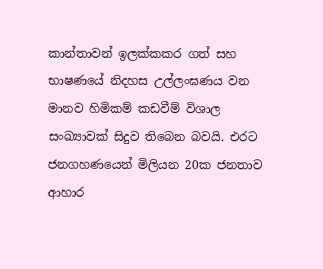කාන්තාවන් ඉලක්කකර ගත් සහ භාෂණයේ නිදහස උල්ලංඝණය වන මානව හිමිකම් කඩවීම් විශාල සංඛ්‍යාවක් සිදුව තිබෙන බවයි. එරට ජනගහණයෙන් මිලියන 20ක ජනතාව ආහාර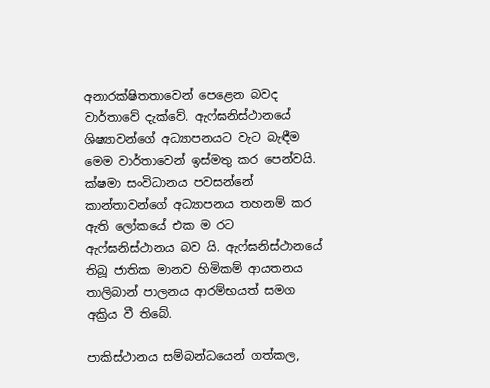අනාරක්ෂිතතාවෙන් පෙළෙන බවද වාර්තාවේ දැක්වේ. ඇෆ්ඝනිස්ථානයේ ශිෂ්‍යාවන්ගේ අධ්‍යාපනයට වැට බැඳීම මෙම වාර්තාවෙන් ඉස්මතු කර පෙන්වයි. ක්ෂමා සංවිධානය පවසන්නේ කාන්තාවන්ගේ අධ්‍යාපනය තහනම් කර ඇති ලෝකයේ එක ම රට ඇෆ්ඝනිස්ථානය බව යි. ඇෆ්ඝනිස්ථානයේ තිබූ ජාතික මානව හිමිකම් ආයතනය තාලිබාන් පාලනය ආරම්භයත් සමග අක්‍රිය වී තිබේ.

පාකිස්ථානය සම්බන්ධයෙන් ගත්කල,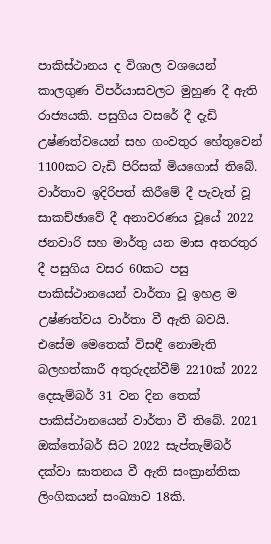පාකිස්ථානය ද විශාල වශයෙන් කාලගුණ විපර්යාසවලට මුහුණ දී ඇති රාජ්‍යයකි. පසුගිය වසරේ දී දැඩි උෂ්ණත්වයෙන් සහ ගංවතුර හේතුවෙන් 1100කට වැඩි පිරිසක් මියගොස් තිබේ. වාර්තාව ඉදිරිපත් කිරීමේ දී පැවැත් වූ සාකච්ඡාවේ දී අනාවරණය වූයේ 2022 ජනවාරි සහ මාර්තු යන මාස අතරතුර දී පසුගිය වසර 60කට පසු පාකිස්ථානයෙන් වාර්තා වූ ඉහළ ම උෂ්ණත්වය වාර්තා වී ඇති බවයි. එසේම මෙතෙක් විසඳී නොමැති බලහත්කාරී අතුරුදන්වීම් 2210ක් 2022 දෙසැම්බර් 31 වන දින තෙක් පාකිස්ථානයෙන් වාර්තා වී තිබේ. 2021 ඔක්තෝබර් සිට 2022 සැප්තැම්බර් දක්වා ඝාතනය වී ඇති සංක්‍රාන්තික ලිංගිකයන් සංඛ්‍යාව 18කි.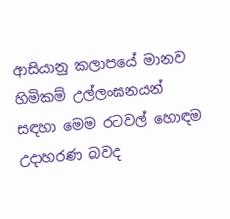ආසියානු කලාපයේ මානව හිමිකම් උල්ලංඝනයන් සඳහා මෙම රටවල් හොඳම උදාහරණ බවද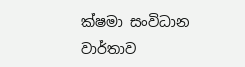ක්ෂමා සංවිධාන වාර්තාව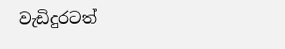වැඩිදුරටත්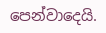පෙන්වාදෙයි.